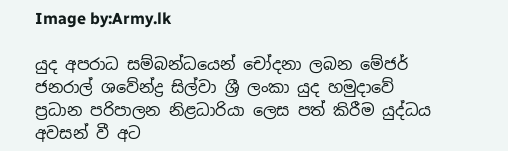Image by:Army.lk

යුද අපරාධ සම්බන්ධයෙන් චෝදනා ලබන මේජර් ජනරාල් ශවේන්ද්‍ර සිල්වා ශ්‍රී ලංකා යුද හමුදාවේ ප්‍රධාන පරිපාලන නිළධාරියා ලෙස පත් කිරීම යුද්ධය අවසන් වී අට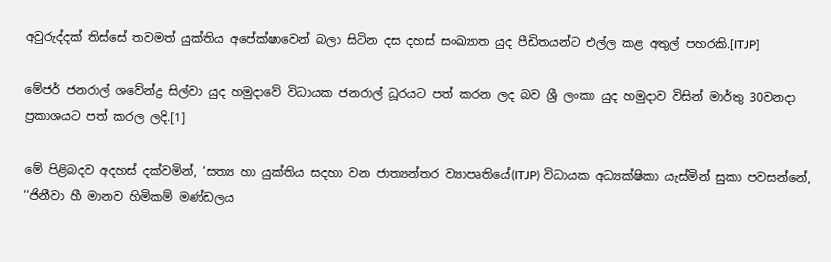අවුරුද්දක් තිස්සේ තවමත් යුක්තිය අපේක්ෂාවෙන් බලා සිටින දස දහස් සංඛ්‍යාත යුද පීඩිතයන්ට එල්ල කළ අතුල් පහරකි.[ITJP]

මේජර් ජනරාල් ශවේන්ද්‍ර සිල්වා යුද හමුදාවේ විධායක ජනරාල් ධූරයට පත් කරන ලද බව ශ්‍රී ලංකා යුද හමුදාව විසින් මාර්තු 30වනදා ප්‍රකාශයට පත් කරල ලදි.[1]

මේ පිළිබදව අදහස් දක්වමින්, ‘සත්‍ය හා යුක්තිය සදහා වන ජාත්‍යන්තර ව්‍යාපෘතියේ(ITJP) විධායක අධ්‍යක්ෂිකා යැස්මින් සුකා පවසන්නේ, ‘‘ජිනීවා හී මානව හිමිකම් මණ්ඩලය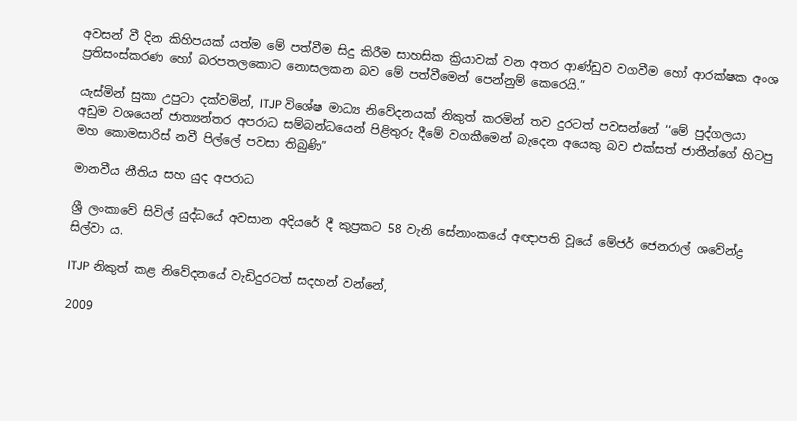අවසන් වී දින කිහිපයක් යත්ම මේ පත්වීම සිදු කිරීම සාහසික ක්‍රියාවක් වන අතර ආණ්ඩුව වගවීම හෝ ආරක්ෂක අංශ ප්‍රතිසංස්කරණ හෝ බරපතලකොට නොසලකන බව මේ පත්වීමෙන් පෙන්නුම් කෙරෙයි.”

යැස්මින් සුකා උපුටා දක්වමින්, ITJP විශේෂ මාධ්‍ය නිවේදනයක් නිකුත් කරමින් තව දුරටත් පවසන්නේ ‘‘මේ පුද්ගලයා අඩුම වශයෙන් ජාත්‍යන්තර අපරාධ සම්බන්ධයෙන් පිළිතුරු දීමේ වගකීමෙන් බැදෙන අයෙකු බව එක්සත් ජාතීන්ගේ හිටපු මහ කොමසාරිස් නවී පිල්ලේ පවසා තිබුණි”

මානවීය නීතිය සහ යුද අපරාධ

ශ්‍රී ලංකාවේ සිවිල් යුද්ධයේ අවසාන අදියරේ දී කුප්‍රකට 58 වැනි සේනාංකයේ අඥාපති වූයේ මේජර් ජෙනරාල් ශවේන්ද්‍ර සිල්වා ය.

ITJP නිකුත් කළ නිවේදනයේ වැඩිදුරටත් සදහන් වන්නේ,

2009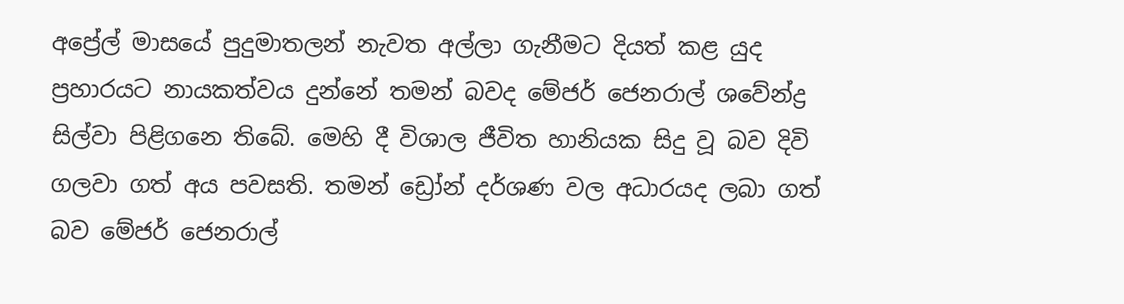අප්‍රේල් මාසයේ පුදුමාතලන් නැවත අල්ලා ගැනීමට දියත් කළ යුද ප්‍රහාරයට නායකත්වය දුන්නේ තමන් බවද මේජර් ජෙනරාල් ශවේන්ද්‍ර සිල්වා පිළිගනෙ තිබේ. මෙහි දී විශාල ජීවිත හානියක සිදු වූ බව දිවි ගලවා ගත් අය පවසති. තමන් ඩ්‍රෝන් දර්ශණ වල අධාරයද ලබා ගත් බව මේජර් ජෙනරාල්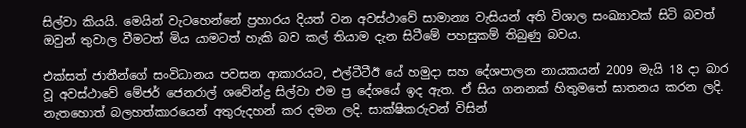සිල්වා කියයි. මෙයින් වැටහෙන්නේ ප්‍රහාරය දියත් වන අවස්ථාවේ සාමාන්‍ය වැසියන් අති විශාල සංඛ්‍යාවක් සිටි බවත් ඔවුන් තුවාල වීමටත් මිය යාමටත් හැකි බව කල් තියාම දැන සිටීමේ පහසුකම් තිබුණු බවය.

එක්සත් ජාතීන්ගේ සංවිධානය පවසන ආකාරයට, එල්ටීටීඊ යේ හමුදා සහ දේශපාලන නායකයන් 2009 මැයි 18 දා බාර වූ අවස්ථාවේ මේජර් ජෙනරාල් ශවේන්ද්‍ර සිල්වා එම ප්‍ර දේශයේ ඉද ඇත. ඒ සිය ගනනක් හිතුමතේ ඝාතනය කරන ලදි. නැතහොත් බලහත්කාරයෙන් අතුරුදහන් කර දමන ලදි. සාක්ෂිකරුවන් විසින්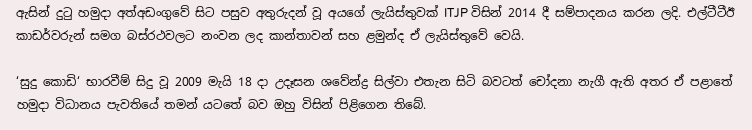ඇසින් දුටු හමුදා අත්අඩංගුවේ සිට පසුව අතුරුදන් වූ අයගේ ලැයිස්තුවක් ITJP විසින් 2014 දී සම්පාදනය කරන ලදි. එල්ටීටීඊ කාඩර්වරුන් සමග බස්රථවලට නංවන ලද කාන්තාවන් සහ ළමුන්ද ඒ ලැයිස්තුවේ වෙයි.

‘සුදු කොඩි‘ භාරවීම් සිදු වූ 2009 මැයි 18 දා උදෑසන ශවේන්ද්‍ර සිල්වා එතැන සිටි බවටත් චෝදනා නැගී ඇති අතර ඒ පළාතේ හමුදා විධානය පැවතියේ තමන් යටතේ බව ඔහු විසින් පිළිගෙන තිබේ.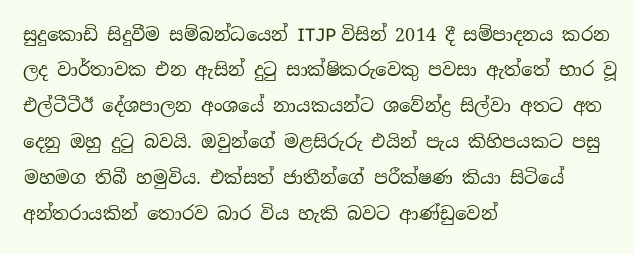සුදුකොඩි සිදුවීම සම්බන්ධයෙන් ITJP විසින් 2014 දී සම්පාදනය කරන ලද වාර්තාවක එන ඇසින් දුටු සාක්ෂිකරුවෙකු පවසා ඇත්තේ භාර වූ එල්ටීටීඊ දේශපාලන අංශයේ නායකයන්ට ශවේන්ද්‍ර සිල්වා අතට අත දෙනු ඔහු දුටු බවයි. ඔවුන්ගේ මළසිරුරු එයින් පැය කිහිපයකට පසු මහමග තිබී හමුවිය. එක්සත් ජාතීන්ගේ පරීක්ෂණ කියා සිටියේ අන්තරායකින් තොරව බාර විය හැකි බවට ආණ්ඩුවෙන්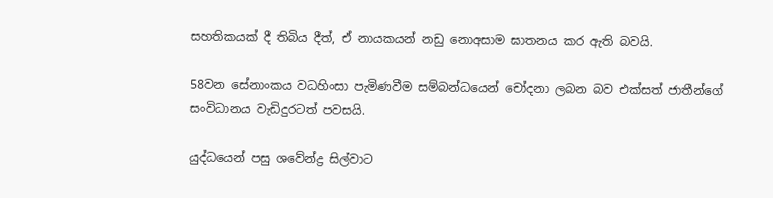සහතිකයක් දී තිබිය දීත්, ඒ නායකයන් නඩු නොඅසාම ඝාතනය කර ඇති බවයි.

58වන සේනාංකය වධහිංසා පැමිණවීම සම්බන්ධයෙන් චෝදනා ලබන බව එක්සත් ජාතීන්ගේ සංවිධානය වැඩිදුරටත් පවසයි.

යුද්ධයෙන් පසු ශවේන්ද්‍ර සිල්වාට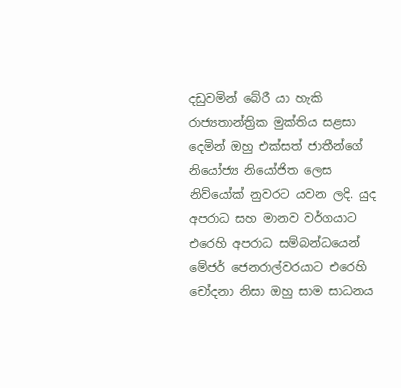දඩුවමින් බේරී යා හැකි රාජ්‍යතාන්ත්‍රික මුක්තිය සළසා දෙමින් ඔහු එක්සත් ජාතීන්ගේ නියෝජ්‍ය නියෝජිත ලෙස නිව්යෝක් නුවරට යවන ලදි. යුද අපරාධ සහ මානව වර්ගයාට එරෙහි අපරාධ සම්බන්ධයෙන් මේජර් ජෙනරාල්වරයාට එරෙහි චෝදනා නිසා ඔහු සාම සාධනය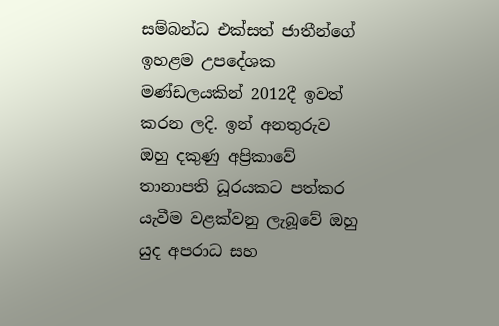සම්බන්ධ එක්සත් ජාතීන්ගේ ඉහළම උපදේශක මණ්ඩලයකින් 2012දී ඉවත් කරන ලදි. ඉන් අනතුරුව ඔහු දකුණු අප්‍රිකාවේ තානාපති ධූරයකට පත්කර යැවීම වළක්වනු ලැබූවේ ඔහු යුද අපරාධ සහ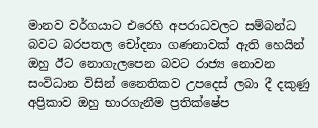මානව වර්ගයාට එරෙහි අපරාධවලට සම්බන්ධ බවට බරපතල චෝදනා ගණනාවක් ඇති හෙයින් ඔහු ඊට නොගැලපෙන බවට රාජ්‍ය නොවන සංවිධාන විසින් නෛතිකව උපදෙස් ලබා දී දකුණු අප්‍රිකාව ඔහු භාරගැනීම ප්‍රතික්ෂේප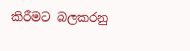කිරීමට බලකරනු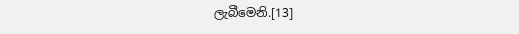ලැබීමෙනි.[13]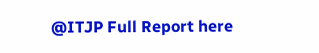@ITJP Full Report here